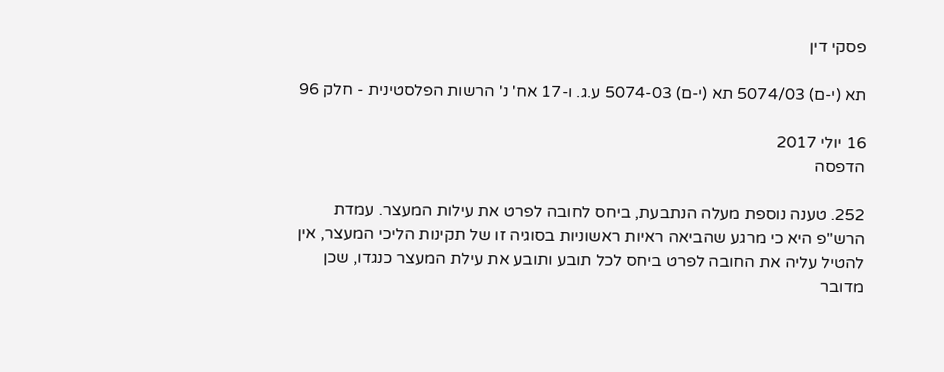פסקי דין

תא (י-ם) 5074/03 תא (י-ם) 5074-03 ע.ג. ו-17 אח' נ' הרשות הפלסטינית - חלק 96

16 יולי 2017
הדפסה

252. טענה נוספת מעלה הנתבעת, ביחס לחובה לפרט את עילות המעצר. עמדת הרש"פ היא כי מרגע שהביאה ראיות ראשוניות בסוגיה זו של תקינות הליכי המעצר, אין להטיל עליה את החובה לפרט ביחס לכל תובע ותובע את עילת המעצר כנגדו, שכן מדובר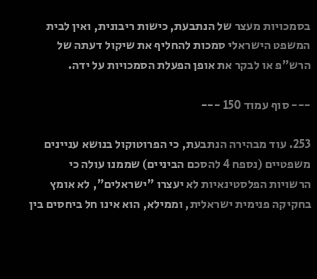בסמכויות מעצר של הנתבעת, כישות ריבונית, ואין לבית המשפט הישראלי סמכות להחליף את שיקול דעתה של הרש"פ או לבקר את אופן הפעלת הסמכויות על ידה.

--- סוף עמוד 150 ---

253. עוד מבהירה הנתבעת, כי הפרוטוקול בנושא עניינים משפטיים (נספח 4 להסכם הביניים) שממנו עולה כי הרשויות הפלסטינאיות לא יעצרו "ישראלים", לא אומץ בחקיקה פנימית ישראלית, וממילא, הוא אינו חל ביחסים בין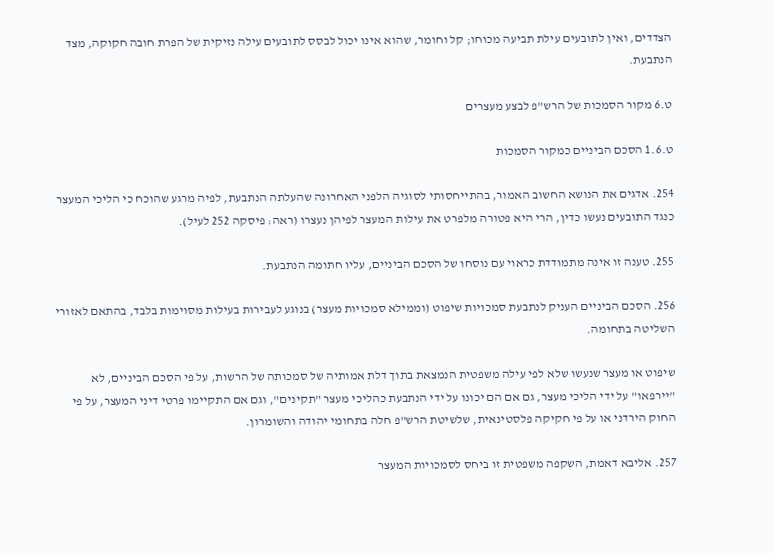הצדדים, ואין לתובעים עילת תביעה מכוחו; קל וחומר, שהוא אינו יכול לבסס לתובעים עילה נזיקית של הפרת חובה חקוקה, מצד הנתבעת.

ט.6 מקור הסמכות של הרש"פ לבצע מעצרים

ט.1.6 הסכם הביניים כמקור הסמכות

254. אדגים את הנושא החשוב האמור, בהתייחסותי לסוגיה הלפני האחרונה שהעלתה הנתבעת, לפיה מרגע שהוכח כי הליכי המעצר כנגד התובעים נעשו כדין, הרי היא פטורה מלפרט את עילות המעצר לפיהן נעצרו (ראה: פיסקה 252 לעיל).

255. טענה זו אינה מתמודדת כראוי עם נוסחו של הסכם הביניים, עליו חתומה הנתבעת.

256. הסכם הביניים העניק לנתבעת סמכויות שיפוט (וממילא סמכויות מעצר) בנוגע לעבירות בעילות מסוימות בלבד, בהתאם לאזורי השליטה בתחומה.

שיפוט או מעצר שנעשו שלא לפי עילה משפטית הנמצאת בתוך דלת אמותיה של סמכותה של הרשות, על פי הסכם הביניים, לא "יירפאו" על ידי הליכי מעצר, גם אם הם יכונו על ידי הנתבעת כהליכי מעצר "תקינים", וגם אם התקיימו פרטי דיני המעצר, על פי החוק הירדני או על פי חקיקה פלסטינאית, שלשיטת הרש"פ חלה בתחומי יהודה והשומרון.

257. אליבא דאמת, השקפה משפטית זו ביחס לסמכויות המעצר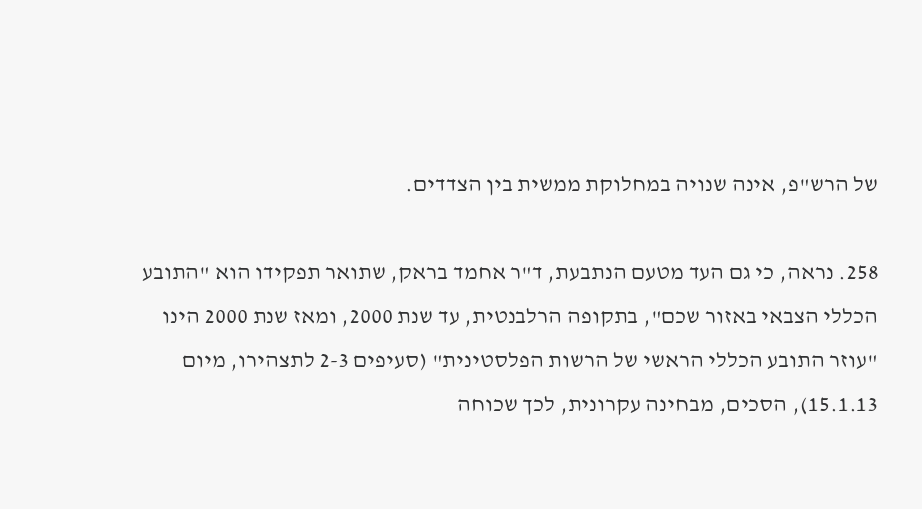של הרש"פ, אינה שנויה במחלוקת ממשית בין הצדדים.

258. נראה, כי גם העד מטעם הנתבעת, ד"ר אחמד בראק, שתואר תפקידו הוא "התובע הכללי הצבאי באזור שכם", בתקופה הרלבנטית, עד שנת 2000, ומאז שנת 2000 הינו "עוזר התובע הכללי הראשי של הרשות הפלסטינית" (סעיפים 2-3 לתצהירו, מיום 15.1.13), הסכים, מבחינה עקרונית, לכך שכוחה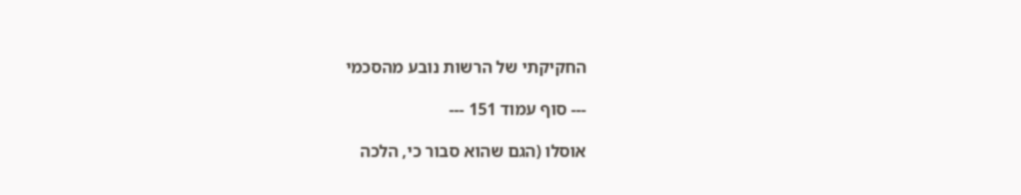החקיקתי של הרשות נובע מהסכמי

--- סוף עמוד 151 ---

אוסלו (הגם שהוא סבור כי, הלכה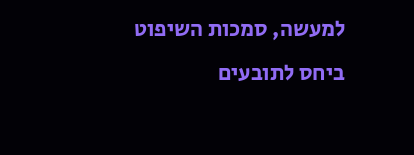למעשה, סמכות השיפוט ביחס לתובעים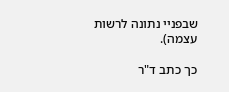שבפניי נתונה לרשות עצמה).

כך כתב ד"ר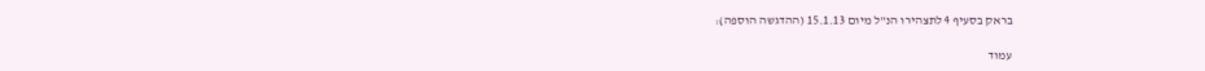בראק בסעיף 4 לתצהירו הנ"ל מיום 15.1.13 (ההדגשה הוספה):

עמוד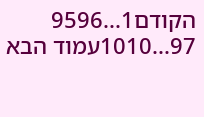הקודם1...9596
97...1010עמוד הבא